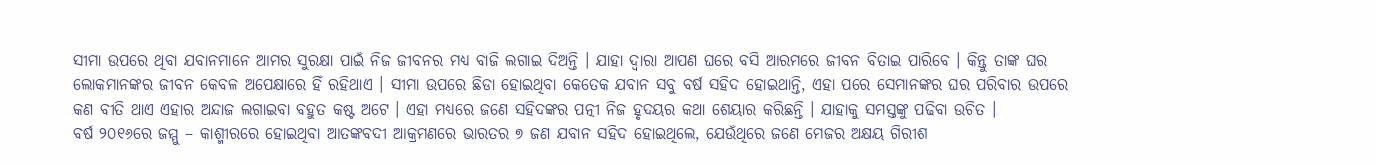ସୀମା ଉପରେ ଥିବା ଯବାନମାନେ ଆମର ସୁରକ୍ଷା ପାଇଁ ନିଜ ଜୀବନର ମଧ୍ୟ ବାଜି ଲଗାଇ ଦିଅନ୍ତି । ଯାହା ଦ୍ଵାରା ଆପଣ ଘରେ ବସି ଆରମରେ ଜୀବନ ବିତାଇ ପାରିବେ । କିନ୍ତୁ ତାଙ୍କ ଘର ଲୋକମାନଙ୍କର ଜୀବନ କେବଳ ଅପେକ୍ଷାରେ ହିଁ ରହିଥାଏ । ସୀମା ଉପରେ ଛିଡା ହୋଇଥିବା କେତେକ ଯବାନ ସବୁ ବର୍ଷ ସହିଦ ହୋଇଥାନ୍ତି, ଏହା ପରେ ସେମାନଙ୍କର ଘର ପରିବାର ଉପରେ କଣ ବୀତି ଥାଏ ଏହାର ଅନ୍ଦାଜ ଲଗାଇବା ବହୁତ କଷ୍ଟ ଅଟେ । ଏହା ମଧ୍ୟରେ ଜଣେ ସହିଦଙ୍କର ପତ୍ନୀ ନିଜ ହୃଦୟର କଥା ଶେୟାର କରିଛନ୍ତି । ଯାହାକୁ ସମସ୍ତଙ୍କୁ ପଢିବା ଉଚିତ ।
ବର୍ଷ ୨୦୧୬ରେ ଜମ୍ମୁ – କାଶ୍ମୀରରେ ହୋଇଥିବା ଆତଙ୍କବଦୀ ଆକ୍ରମଣରେ ଭାରତର ୭ ଜଣ ଯବାନ ସହିଦ ହୋଇଥିଲେ, ଯେଉଁଥିରେ ଜଣେ ମେଜର ଅକ୍ଷୟ ଗିରୀଶ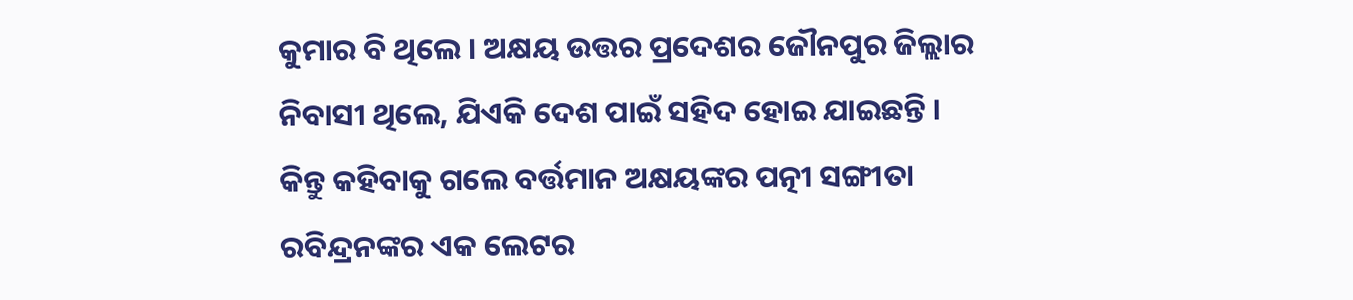କୁମାର ବି ଥିଲେ । ଅକ୍ଷୟ ଉତ୍ତର ପ୍ରଦେଶର ଜୌନପୁର ଜିଲ୍ଲାର ନିବାସୀ ଥିଲେ, ଯିଏକି ଦେଶ ପାଇଁ ସହିଦ ହୋଇ ଯାଇଛନ୍ତି । କିନ୍ତୁ କହିବାକୁ ଗଲେ ବର୍ତ୍ତମାନ ଅକ୍ଷୟଙ୍କର ପତ୍ନୀ ସଙ୍ଗୀତା ରବିନ୍ଦ୍ରନଙ୍କର ଏକ ଲେଟର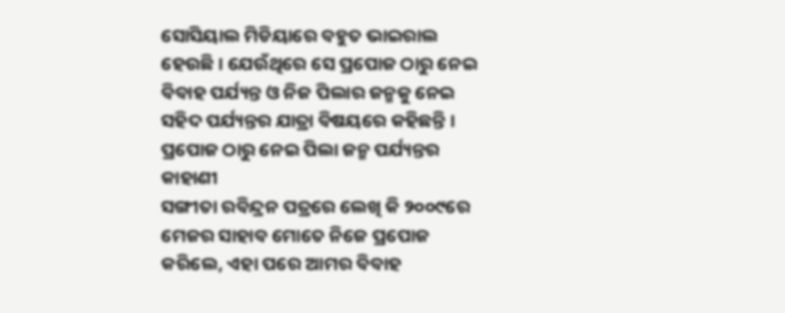ସୋସିୟାଲ ମିଡିୟାରେ ବହୁତ ଭାଇରାଲ ହେଉଛି । ଯେଉଁଥିରେ ସେ ପ୍ରପୋଜ ଠାରୁ ନେଇ ବିବାହ ପର୍ଯ୍ୟନ୍ତ ଓ ନିଜ ପିଲାର ଜନ୍ମକୁ ନେଇ ସହିଦ ପର୍ଯ୍ୟନ୍ତର ଯାତ୍ରା ବିଷୟରେ କହିଛନ୍ତି ।
ପ୍ରପୋଜ ଠାରୁ ନେଇ ପିଲା ଜନ୍ମ ପର୍ଯ୍ୟନ୍ତର କାହାଣୀ
ସଙ୍ଗୀତା ରବିନ୍ଦ୍ରନ ପତ୍ରରେ ଲେଖି କି ୨୦୦୯ରେ ମେଜର ସାହାବ ମୋତେ ନିଜେ ପ୍ରପୋଜ କରିଲେ, ଏହା ପରେ ଆମର ବିବାହ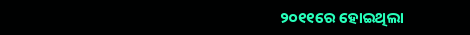୨୦୧୧ରେ ହୋଇଥିଲା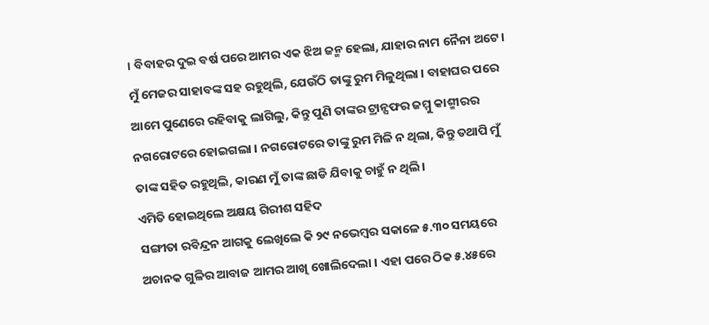। ବିବାହର ଦୁଇ ବର୍ଷ ପରେ ଆମର ଏକ ଝିଅ ଜନ୍ମ ହେଲା, ଯାହାର ନାମ ନୈନା ଅଟେ । ମୁଁ ମେଜର ସାହାବଙ୍କ ସହ ରହୁଥିଲି, ଯେଉଁଠି ତାଙ୍କୁ ରୁମ ମିଳୁଥିଲା । ବାହାଘର ପରେ ଆମେ ପୁଣେରେ ରହିବାକୁ ଲାଗିଲୁ, କିନ୍ତୁ ପୁଣି ତାଙ୍କର ଟ୍ରାନ୍ସଫର ଜମ୍ମୁ କାଶ୍ମୀରର ନଗରୋଟରେ ହୋଇଗଲା । ନଗରୋଟରେ ତାଙ୍କୁ ରୁମ ମିଳି ନ ଥିଲା, କିନ୍ତୁ ତଥାପି ମୁଁ ତାଙ୍କ ସହିତ ରହୁଥିଲି, କାରଣ ମୁଁ ତାଙ୍କ ଛାଡି ଯିବାକୁ ଚାହୁଁ ନ ଥିଲି ।
ଏମିତି ହୋଇଥିଲେ ଅକ୍ଷୟ ଗିରୀଶ ସହିଦ
ସଙ୍ଗୀତା ରବିନ୍ଦ୍ରନ ଆଗକୁ ଲେଖିଲେ କି ୨୯ ନଭେମ୍ବର ସକାଳେ ୫.୩୦ ସମୟରେ ଅଚାନକ ଗୁଳିର ଆବାଜ ଆମର ଆଖି ଖୋଲିଦେଲା । ଏହା ପରେ ଠିକ ୫.୪୫ରେ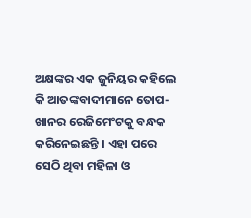ଅକ୍ଷଙ୍କର ଏକ ଜୁନିୟର କହିଲେ କି ଆତଙ୍କବାଦୀମାନେ ତୋପ-ଖାନର ରେଜିମେଂଟକୁ ବନ୍ଧକ କରିନେଇଛନ୍ତି । ଏହା ପରେ ସେଠି ଥିବା ମହିଳା ଓ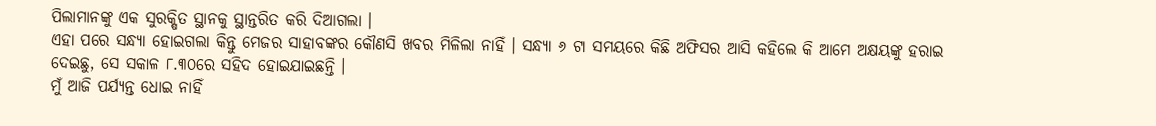ପିଲାମାନଙ୍କୁ ଏକ ସୁରକ୍ଷିତ ସ୍ଥାନକୁ ସ୍ଥାନ୍ତରିତ କରି ଦିଆଗଲା ।
ଏହା ପରେ ସନ୍ଧ୍ୟା ହୋଇଗଲା କିନ୍ତୁ ମେଜର ସାହାବଙ୍କର କୌଣସି ଖବର ମିଳିଲା ନାହିଁ । ସନ୍ଧ୍ୟା ୬ ଟା ସମୟରେ କିଛି ଅଫିସର ଆସି କହିଲେ କି ଆମେ ଅକ୍ଷୟଙ୍କୁ ହରାଇ ଦେଇଛୁ, ସେ ସକାଳ ୮.୩୦ରେ ସହିଦ ହୋଇଯାଇଛନ୍ତି ।
ମୁଁ ଆଜି ପର୍ଯ୍ୟନ୍ତ ଧୋଇ ନାହିଁ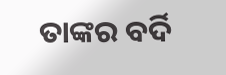ତାଙ୍କର ବର୍ଦି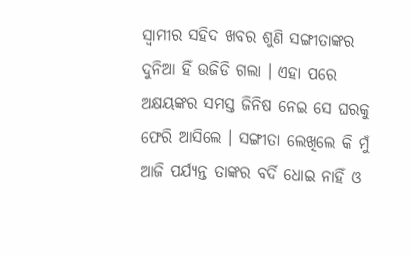ସ୍ଵାମୀର ସହିଦ ଖବର ଶୁଣି ସଙ୍ଗୀତାଙ୍କର ଦୁନିଆ ହିଁ ଉଜିଡି ଗଲା । ଏହା ପରେ ଅକ୍ଷୟଙ୍କର ସମସ୍ତ ଜିନିଷ ନେଇ ସେ ଘରକୁ ଫେରି ଆସିଲେ । ସଙ୍ଗୀତା ଲେଖିଲେ କି ମୁଁ ଆଜି ପର୍ଯ୍ୟନ୍ତ ତାଙ୍କର ବର୍ଦି ଧୋଇ ନାହିଁ ଓ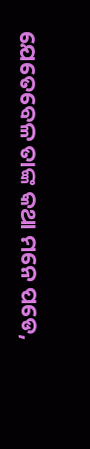ଯେତେବେଳ ତାଙ୍କ କଥା ମନେ ପଡେ,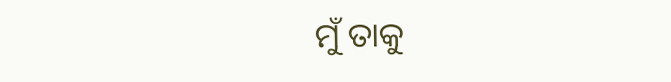ମୁଁ ତାକୁ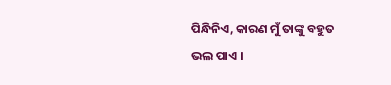ପିନ୍ଧିନିଏ, କାରଣ ମୁଁ ତାଙ୍କୁ ବହୁତ ଭଲ ପାଏ ।